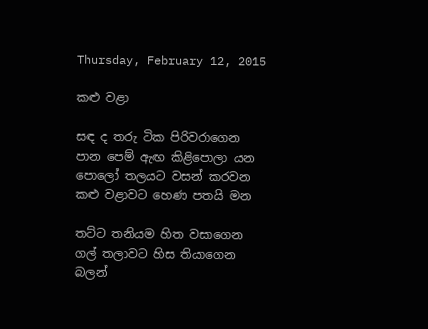Thursday, February 12, 2015

කළු වළා

සඳ ද තරු ටික පිරිවරාගෙන
පාන පෙම් ඇඟ කිළිපොලා යන
පොලෝ තලයට වසන් කරවන
කළු වළාවට හෙණ පතයි මන

තට්ට තනියම හිත වසාගෙන
ගල් තලාවට හිස තියාගෙන
බලන්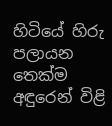හිටියේ හිරු පලායන
තෙක්ම අඳුරෙන් විළි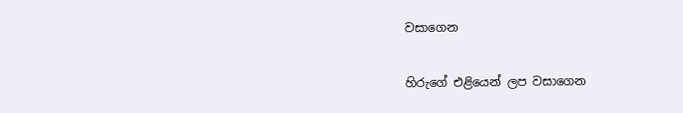වසාගෙන

හිරුගේ එළියෙන් ලප වසාගෙන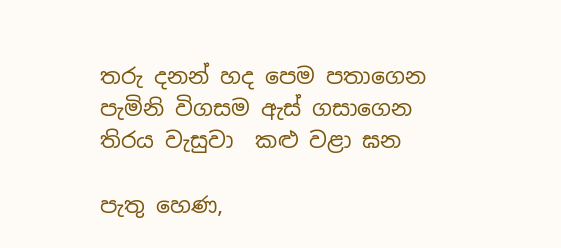තරු දනන් හද පෙම පතාගෙන
පැමිනි විගසම ඇස් ගසාගෙන
තිරය වැසුවා  කළු වළා ඝන

පැතු හෙණ,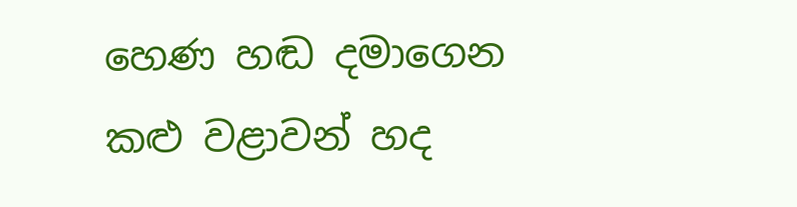හෙණ හඬ දමාගෙන
කළු වළාවන් හද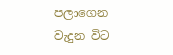පලාගෙන
වැදුන විට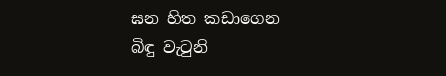ඝන හිත කඩාගෙන
බිඳු වැටුනි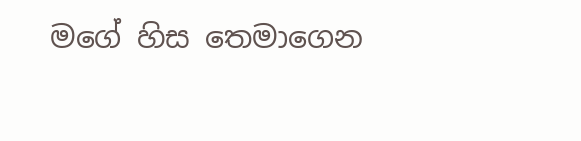මගේ හිස තෙමාගෙන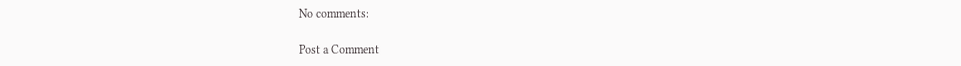No comments:

Post a Comment